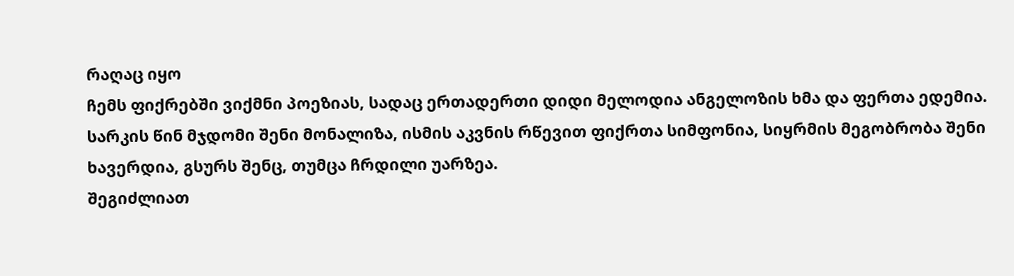რაღაც იყო
ჩემს ფიქრებში ვიქმნი პოეზიას, სადაც ერთადერთი დიდი მელოდია ანგელოზის ხმა და ფერთა ედემია. სარკის წინ მჯდომი შენი მონალიზა, ისმის აკვნის რწევით ფიქრთა სიმფონია, სიყრმის მეგობრობა შენი ხავერდია, გსურს შენც, თუმცა ჩრდილი უარზეა.
შეგიძლიათ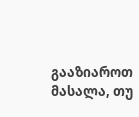გააზიაროთ მასალა, თუ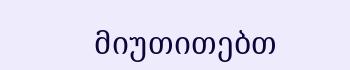მიუთითებთ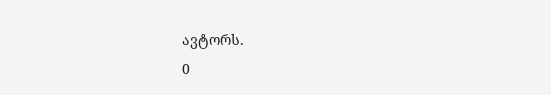ავტორს.
0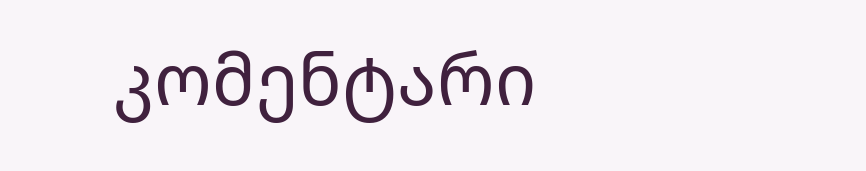კომენტარი